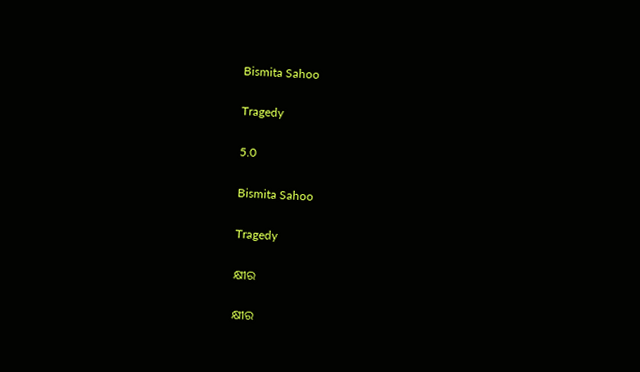Bismita Sahoo

Tragedy

5.0

Bismita Sahoo

Tragedy

କ୍ଷୀର

କ୍ଷୀର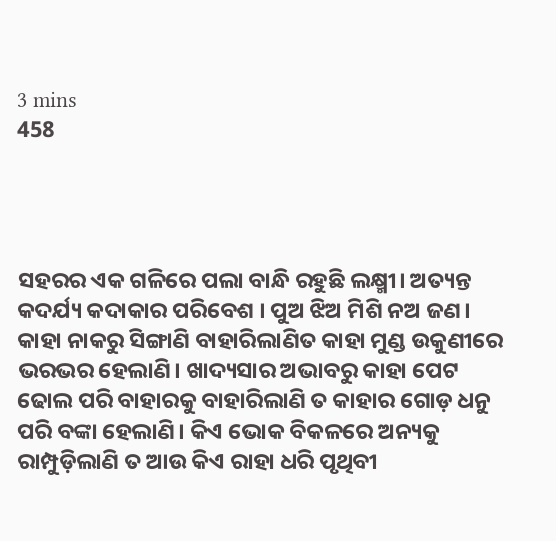3 mins
458




ସହରର ଏକ ଗଳିରେ ପଲା ବାନ୍ଧି ରହୁଛି ଲକ୍ଷ୍ମୀ। ଅତ୍ୟନ୍ତ କଦର୍ଯ୍ୟ କଦାକାର ପରିବେଶ । ପୁଅ ଝିଅ ମିଶି ନଅ ଜଣ। କାହା ନାକରୁ ସିଙ୍ଗାଣି ବାହାରିଲାଣିତ କାହା ମୁଣ୍ଡ ଉକୁଣୀରେ ଭରଭର ହେଲାଣି। ଖାଦ୍ୟସାର ଅଭାବରୁ କାହା ପେଟ ଢୋଲ ପରି ବାହାରକୁ ବାହାରିଲାଣି ତ କାହାର ଗୋଡ଼ ଧନୁ ପରି ବଙ୍କା ହେଲାଣି। କିଏ ଭୋକ ବିକଳରେ ଅନ୍ୟକୁ ରାମ୍ପୁଡ଼ିଲାଣି ତ ଆଉ କିଏ ରାହା ଧରି ପୃଥିବୀ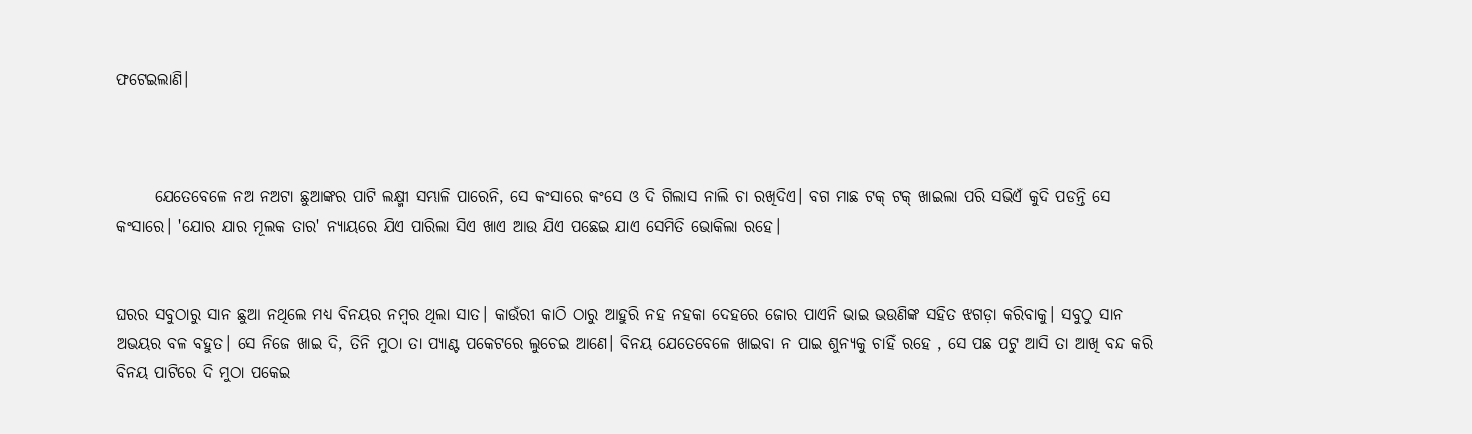ଫଟେଇଲାଣି।



      ଯେତେବେଳେ ନଅ ନଅଟା ଛୁଆଙ୍କର ପାଟି ଲକ୍ଷ୍ମୀ ସମ୍ଭାଳି ପାରେନି, ସେ କଂସାରେ କଂସେ ଓ ଦି ଗିଲାସ ନାଲି ଚା ରଖିଦିଏ। ବଗ ମାଛ ଟକ୍ ଟକ୍ ଖାଇଲା ପରି ସଭିଏଁ କୁଦି ପଡନ୍ତି ସେ କଂସାରେ। 'ଯୋର ଯାର ମୂଲକ ତାର' ନ୍ୟାୟରେ ଯିଏ ପାରିଲା ସିଏ ଖାଏ ଆଉ ଯିଏ ପଛେଇ ଯାଏ ସେମିତି ଭୋକିଲା ରହେ।


ଘରର ସବୁଠାରୁ ସାନ ଛୁଆ ନଥିଲେ ମଧ୍ୟ ବିନୟର ନମ୍ବର ଥିଲା ସାତ। କାଉଁରୀ କାଠି ଠାରୁ ଆହୁରି ନହ ନହକା ଦେହରେ ଜୋର ପାଏନି ଭାଇ ଭଉଣିଙ୍କ ସହିତ ଝଗଡ଼ା କରିବାକୁ। ସବୁଠୁ ସାନ ଅଭୟର ବଳ ବହୁତ। ସେ ନିଜେ ଖାଇ ଦି, ତିନି ମୁଠା ତା ପ୍ୟାଣ୍ଟ ପକେଟରେ ଲୁଚେଇ ଆଣେ। ବିନୟ ଯେତେବେଳେ ଖାଇବା ନ ପାଇ ଶୁନ୍ୟକୁ ଚାହିଁ ରହେ , ସେ ପଛ ପଟୁ ଆସି ତା ଆଖି ବନ୍ଦ କରି ବିନୟ ପାଟିରେ ଦି ମୁଠା ପକେଇ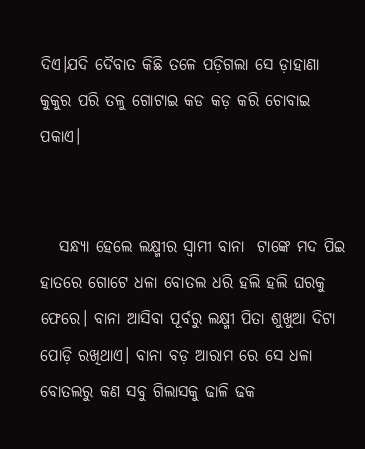ଦିଏ।ଯଦି ଦୈବାତ କିଛି ତଳେ ପଡ଼ିଗଲା ସେ ଡ଼ାହାଣା କୁକୁର ପରି ତଳୁ ଗୋଟାଇ କଡ କଡ଼ କରି ଚୋବାଇ ପକାଏ।


   ସନ୍ଧ୍ୟା ହେଲେ ଲକ୍ଷ୍ମୀର ସ୍ୱାମୀ ବାନା  ଟାଙ୍କେ ମଦ ପିଇ ହାତରେ ଗୋଟେ ଧଳା ବୋତଲ ଧରି ହଲି ହଲି ଘରକୁ ଫେରେ। ବାନା ଆସିବା ପୂର୍ବରୁ ଲକ୍ଷ୍ମୀ ପିତା ଶୁଖୁଆ ଦିଟା ପୋଡ଼ି ରଖିଥାଏ। ବାନା ବଡ଼ ଆରାମ ରେ ସେ ଧଳା ବୋତଲରୁ କଣ ସବୁ ଗିଲାସକୁ ଢାଳି ଢକ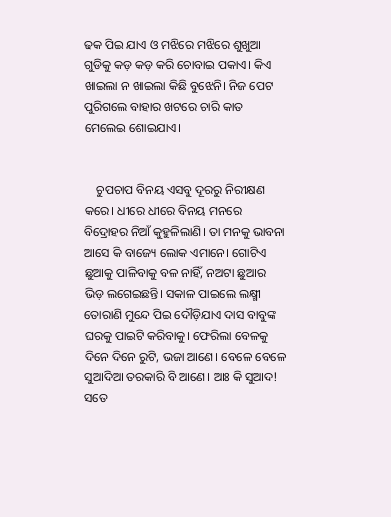ଢକ ପିଇ ଯାଏ ଓ ମଝିରେ ମଝିରେ ଶୁଖୁଆ ଗୁଡିକୁ କଡ଼ କଡ଼ କରି ଚୋବାଇ ପକାଏ। କିଏ ଖାଇଲା ନ ଖାଇଲା କିଛି ବୁଝେନି। ନିଜ ପେଟ ପୁରିଗଲେ ବାହାର ଖଟରେ ଚାରି କାତ ମେଲେଇ ଶୋଇଯାଏ।


    ଚୁପଚାପ ବିନୟ ଏସବୁ ଦୂରରୁ ନିରୀକ୍ଷଣ କରେ। ଧୀରେ ଧୀରେ ବିନୟ ମନରେ ବିଦ୍ରୋହର ନିଆଁ କୁହୁଳିଲାଣି। ତା ମନକୁ ଭାବନା ଆସେ କି ବାଜ୍ୟେ ଲୋକ ଏମାନେ। ଗୋଟିଏ ଛୁଆକୁ ପାଳିବାକୁ ବଳ ନାହିଁ, ନଅଟା ଛୁଆର ଭିଡ଼ ଲଗେଇଛନ୍ତି। ସକାଳ ପାଇଲେ ଲକ୍ଷ୍ମୀ ତୋରାଣି ମୁନ୍ଦେ ପିଇ ଦୌଡ଼ିଯାଏ ଦାସ ବାବୁଙ୍କ ଘରକୁ ପାଇଟି କରିବାକୁ। ଫେରିଲା ବେଳକୁ ଦିନେ ଦିନେ ରୁଟି, ଭଜା ଆଣେ। ବେଳେ ବେଳେ ସୁଆଦିଆ ତରକାରି ବି ଆଣେ। ଆଃ କି ସୁଆଦ! ସତେ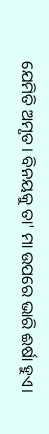ଯେମିତି ଅମୃତ। ବିନୟକୁ ତା' ମା ଉପରେ ଭାରି ଈର୍ଷା ହୁଏ।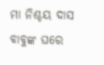ମା ନିଶ୍ଚୟ ଦାସ ବାବୁଙ୍କ ଘରେ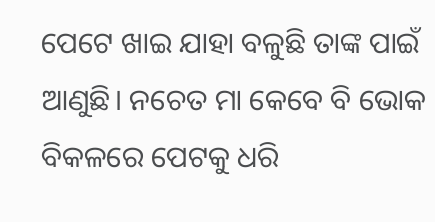ପେଟେ ଖାଇ ଯାହା ବଳୁଛି ତାଙ୍କ ପାଇଁ ଆଣୁଛି। ନଚେତ ମା କେବେ ବି ଭୋକ ବିକଳରେ ପେଟକୁ ଧରି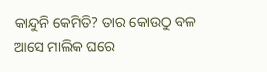କାନ୍ଦୁନି କେମିତି? ତାର କୋଉଠୁ ବଳ ଆସେ ମାଲିକ ଘରେ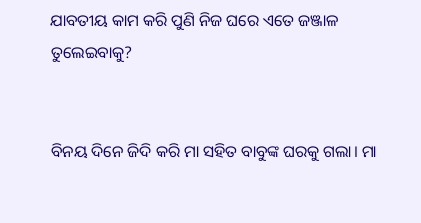ଯାବତୀୟ କାମ କରି ପୁଣି ନିଜ ଘରେ ଏତେ ଜଞ୍ଜାଳ ତୁଲେଇବାକୁ?


ବିନୟ ଦିନେ ଜିଦି କରି ମା ସହିତ ବାବୁଙ୍କ ଘରକୁ ଗଲା। ମା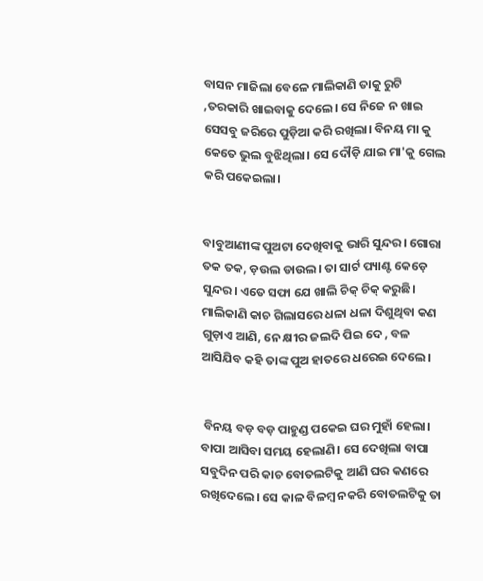ବାସନ ମାଜିଲା ବେଳେ ମାଲିକାଣି ତାକୁ ରୁଟି ,ତରକାରି ଖାଇବାକୁ ଦେଲେ। ସେ ନିଜେ ନ ଖାଇ ସେସବୁ ଜରିରେ ପୁଡ଼ିଆ କରି ରଖିଲା। ବିନୟ ମା କୁ କେତେ ଭୁଲ ବୁଝିଥିଲା। ସେ ଦୌଡ଼ି ଯାଇ ମା'କୁ ଗେଲ କରି ପକେଇଲା।


ବାବୁଆଣୀଙ୍କ ପୁଅଟା ଦେଖିବାକୁ ଭାରି ସୁନ୍ଦର। ଗୋରା ତକ ତକ, ଡ଼ଉଲ ଡାଉଲ। ତା ସାର୍ଟ ପ୍ୟାଣ୍ଟ କେଡ଼େ ସୁନ୍ଦର। ଏତେ ସଫା ଯେ ଖାଲି ଚିକ୍ ଚିକ୍ କରୁଛି। ମାଲିକାଣି କାଚ ଗିଲାସରେ ଧଳା ଧଳା ଦିଶୁଥିବା କଣ ଗୁଡ଼ାଏ ଆଣି, ନେ କ୍ଷୀର ଜଲଦି ପିଇ ଦେ , ବଳ ଆସିଯିବ କହି ତାଙ୍କ ପୁଅ ହାତରେ ଧରେଇ ଦେଲେ।


 ବିନୟ ବଡ଼ ବଡ଼ ପାହୁଣ୍ଡ ପକେଇ ଘର ମୁହାଁ ହେଲା। ବାପା ଆସିବା ସମୟ ହେଲାଣି। ସେ ଦେଖିଲା ବାପା ସବୁଦିନ ପରି କାଚ ବୋତଲଟିକୁ ଆଣି ଘର କଣରେ ରଖିଦେଲେ। ସେ କାଳ ବିଳମ୍ବ ନକରି ବୋତଲଟିକୁ ତା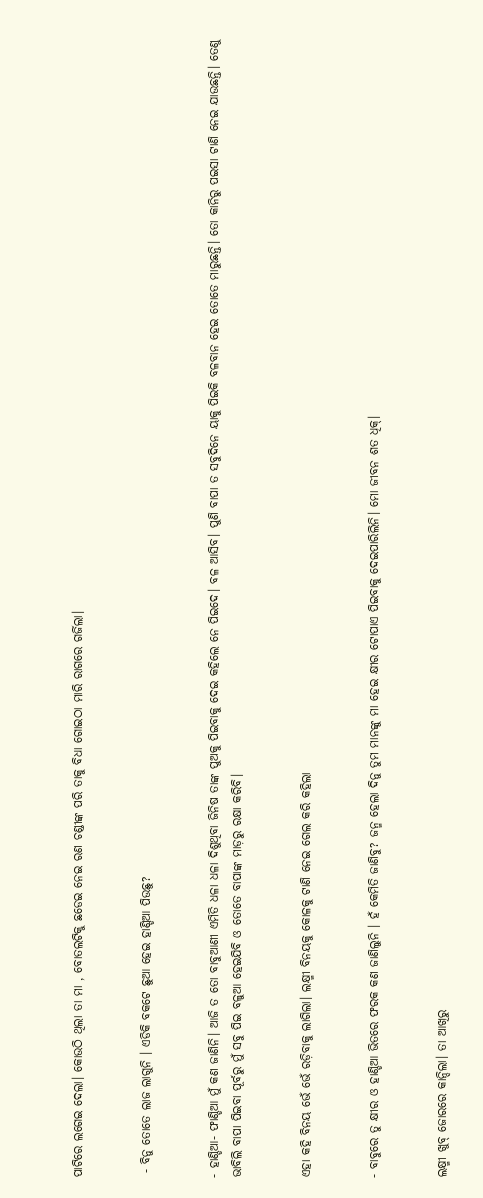ପାଟିରେ ଲଗେଇ ଦେଲା। କୋଉଠି ଥିଲା ତା ମା , ବୋତଲଟିକୁ ଛଡେଇ ନେଇ ରଣ ଚଣ୍ଡୀଙ୍କ ପରି ତାକୁ ବିଧା ଗୋଇଠା ମାରି ରାଗରେ ଗର୍ଜିଲା।


 - ବିନୁ ତୋତେ ଲାଜ ଲାଗୁନି । ଏଡିକି ବକଟେ ଛୁଆ ହେଇ ହାଣ୍ଡିଆ ପିଉଛୁ?


- ହାଣ୍ଡିଆ- ଫାଣ୍ଡିଆ ମୁଁ କଣ ଜାଣିନି। ଆଜି ତ ତୋ ବାବୁଆଣୀ ଏମିତି ଧଳା ଧଳା ଦିଶୁଥିବା ଜିନିଷ ତାଙ୍କ ପୁଅକୁ ପିଇବାକୁ ଦେଇ କହିଲେ ନେ ପିଇଦେ। ବଳ ଆସିବ। ପୁଣି ବାପା ତ ସବୁଦିନେ ୟାକୁ ପିଇକି ବଳବାନ ହେଇ ତୋତେ ମାରୁଛନ୍ତି। ତୋ କାନିରୁ ପଇସା ଟାଣି ନେଇ ଯାଉଛନ୍ତି। ତେଣୁ ଭାବିଲି ବାପା ପିଇବା ପୂର୍ବରୁ ମୁଁ ସବୁ ପିଇ ବଳୁଆ ହେଇଯିବି ଓ ତୋତେ ବାପାଙ୍କ ମାଡ଼ରୁ ରକ୍ଷା କରିବି।


ଏହା କହି ବିନୟ ଭେଁ ଭେଁ ରଡ଼ିବାକୁ ଲାଗିଲା। ଲକ୍ଷ୍ମୀ ବିନୟକୁ କୋଳକୁ ଟାଣି ନେଇ ଗେଲ କରି କହିଲା


- ବାବୁରେ ତୁ କ୍ଷୀର ଓ ହାଣ୍ଡିଆ ଭିତରେ ଫରକ କଣ ଜାଣିଲୁନି । ହଁ କେମିତି ଜାଣିବୁ? ଜନ୍ମ ହେଲା ଦିନୁ ତୁମ ମାନଙ୍କୁ ମା ହେଇ କ୍ଷୀର ଟୋପାଏ ପିଇବାକୁ ଦେଇପାରିଲିନି। ମୋ ଜୀବନ ଶତ ଧିକ୍।


ଲକ୍ଷ୍ମୀ ଖୁବ୍ ଜୋରରେ କାନ୍ଦିଲା। ତା ଆଖିରୁ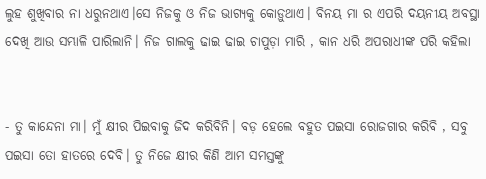ଲୁହ ଶୁଖିବାର ନା ଧରୁନଥାଏ।ସେ ନିଜକୁ ଓ ନିଜ ଭାଗ୍ୟକୁ କୋଡ଼ୁଥାଏ। ବିନୟ ମା ର ଏପରି ଦୟନୀୟ ଅବସ୍ଥା ଦେଖି ଆଉ ସମ୍ଭାଳି ପାରିଲାନି। ନିଜ ଗାଲକୁ ଢାଇ ଢାଇ ଚାପୁଡ଼ା ମାରି , କାନ ଧରି ଅପରାଧୀଙ୍କ ପରି କହିଲା


- ତୁ କାନ୍ଦେନା ମା। ମୁଁ କ୍ଷୀର ପିଇବାକୁ ଜିଦ କରିବିନି। ବଡ଼ ହେଲେ ବହୁତ ପଇସା ରୋଜଗାର କରିବି , ସବୁ ପଇସା ତୋ ହାତରେ ଦେବି। ତୁ ନିଜେ କ୍ଷୀର କିଣି ଆମ ସମସ୍ତଙ୍କୁ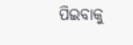ପିଇବାକୁ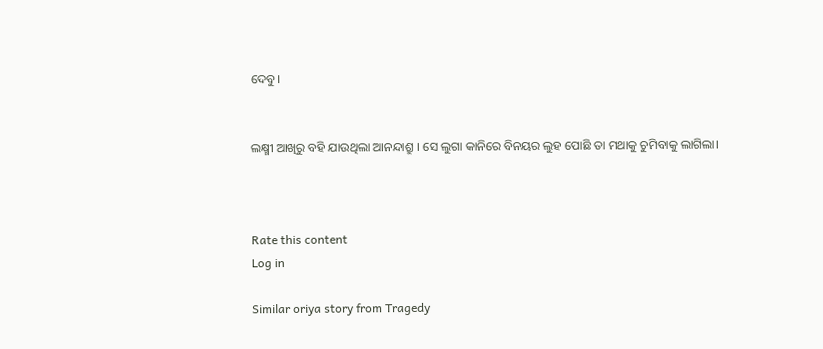ଦେବୁ।


ଲକ୍ଷ୍ମୀ ଆଖିରୁ ବହି ଯାଉଥିଲା ଆନନ୍ଦାଶ୍ରୁ । ସେ ଲୁଗା କାନିରେ ବିନୟର ଲୁହ ପୋଛି ତା ମଥାକୁ ଚୁମିବାକୁ ଲାଗିଲା।



Rate this content
Log in

Similar oriya story from Tragedy